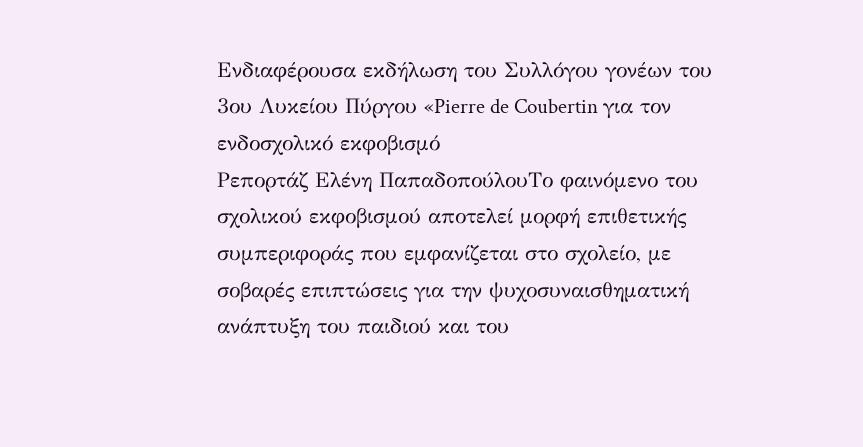Ενδιαφέρουσα εκδήλωση του Συλλόγου γονέων του 3ου Λυκείου Πύργου «Pierre de Coubertin για τον ενδοσχολικό εκφοβισμό
Ρεπορτάζ Ελένη ΠαπαδοπούλουΤο φαινόμενο του σχολικού εκφοβισμού αποτελεί μορφή επιθετικής συμπεριφοράς που εμφανίζεται στο σχολείο, με σοβαρές επιπτώσεις για την ψυχοσυναισθηματική ανάπτυξη του παιδιού και του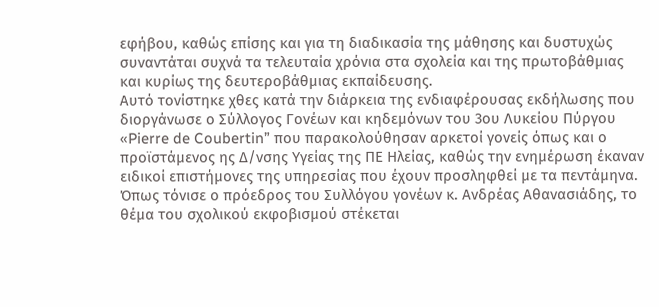εφήβου, καθώς επίσης και για τη διαδικασία της μάθησης και δυστυχώς συναντάται συχνά τα τελευταία χρόνια στα σχολεία και της πρωτοβάθμιας και κυρίως της δευτεροβάθμιας εκπαίδευσης.
Αυτό τονίστηκε χθες κατά την διάρκεια της ενδιαφέρουσας εκδήλωσης που διοργάνωσε ο Σύλλογος Γονέων και κηδεμόνων του 3ου Λυκείου Πύργου «Pierre de Coubertin” που παρακολούθησαν αρκετοί γονείς όπως και ο προϊστάμενος ης Δ/νσης Υγείας της ΠΕ Ηλείας, καθώς την ενημέρωση έκαναν ειδικοί επιστήμονες της υπηρεσίας που έχουν προσληφθεί με τα πεντάμηνα. Όπως τόνισε ο πρόεδρος του Συλλόγου γονέων κ. Ανδρέας Αθανασιάδης, το θέμα του σχολικού εκφοβισμού στέκεται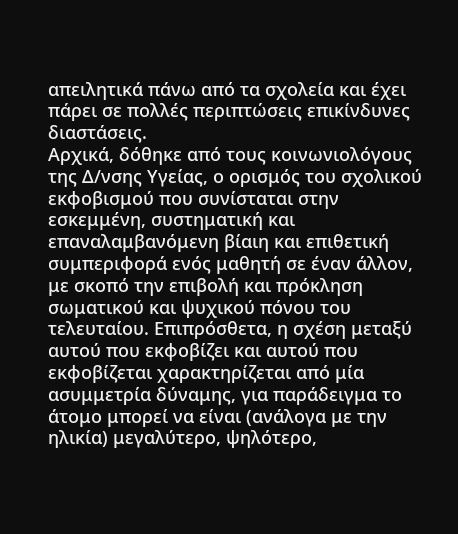απειλητικά πάνω από τα σχολεία και έχει πάρει σε πολλές περιπτώσεις επικίνδυνες διαστάσεις.
Αρχικά, δόθηκε από τους κοινωνιολόγους της Δ/νσης Υγείας, ο ορισμός του σχολικού εκφοβισμού που συνίσταται στην εσκεμμένη, συστηματική και επαναλαμβανόμενη βίαιη και επιθετική συμπεριφορά ενός μαθητή σε έναν άλλον, με σκοπό την επιβολή και πρόκληση σωματικού και ψυχικού πόνου του τελευταίου. Επιπρόσθετα, η σχέση μεταξύ αυτού που εκφοβίζει και αυτού που εκφοβίζεται χαρακτηρίζεται από μία ασυμμετρία δύναμης, για παράδειγμα το άτομο μπορεί να είναι (ανάλογα με την ηλικία) μεγαλύτερο, ψηλότερο,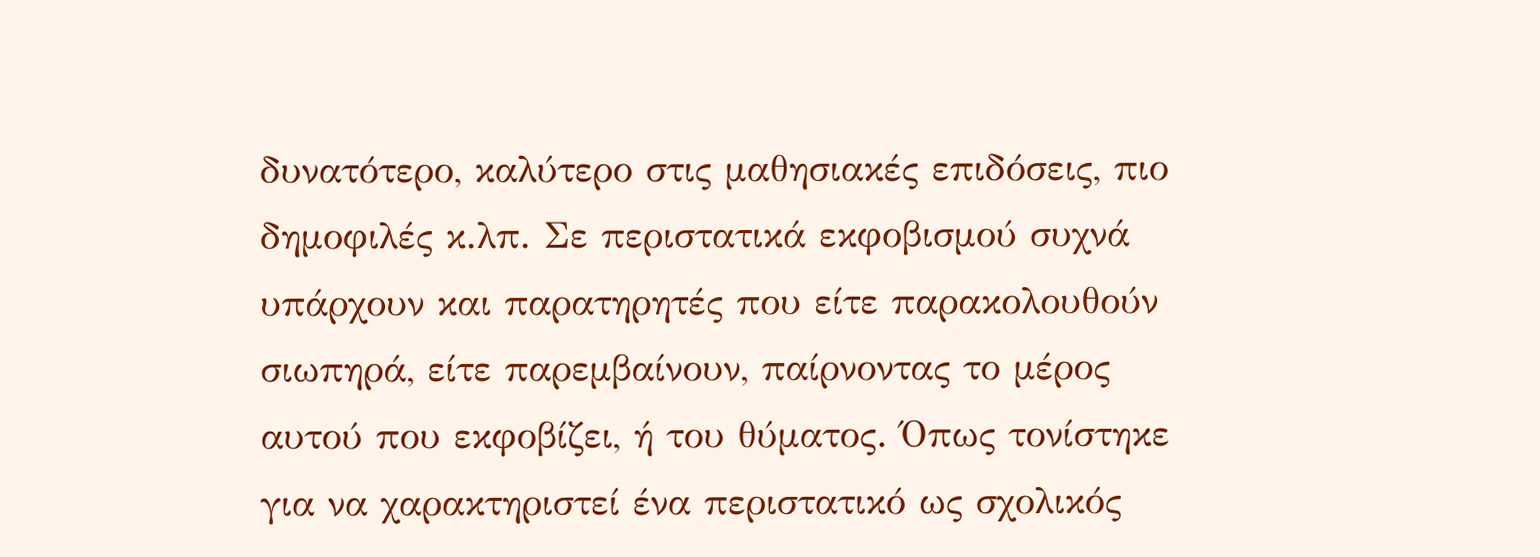δυνατότερο, καλύτερο στις μαθησιακές επιδόσεις, πιο δημοφιλές κ.λπ. Σε περιστατικά εκφοβισμού συχνά υπάρχουν και παρατηρητές που είτε παρακολουθούν σιωπηρά, είτε παρεμβαίνουν, παίρνοντας το μέρος αυτού που εκφοβίζει, ή του θύματος. Όπως τονίστηκε για να χαρακτηριστεί ένα περιστατικό ως σχολικός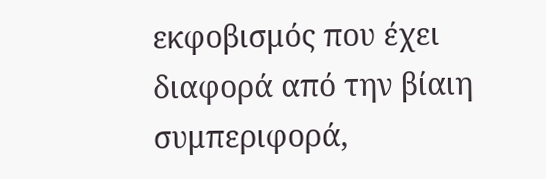εκφοβισμός που έχει διαφορά από την βίαιη συμπεριφορά,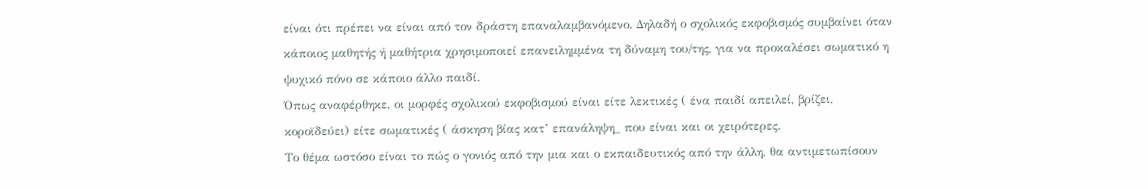είναι ότι πρέπει να είναι από τον δράστη επαναλαμβανόμενο. Δηλαδή ο σχολικός εκφοβισμός συμβαίνει όταν κάποιος μαθητής ή μαθήτρια χρησιμοποιεί επανειλημμένα τη δύναμη του/της, για να προκαλέσει σωματικό η ψυχικό πόνο σε κάποιο άλλο παιδί.
Όπως αναφέρθηκε, οι μορφές σχολικού εκφοβισμού είναι είτε λεκτικές ( ένα παιδί απειλεί, βρίζει, κοροϊδεύει) είτε σωματικές ( άσκηση βίας κατ’ επανάληψη_ που είναι και οι χειρότερες.
Το θέμα ωστόσο είναι το πώς ο γονιός από την μια και ο εκπαιδευτικός από την άλλη, θα αντιμετωπίσουν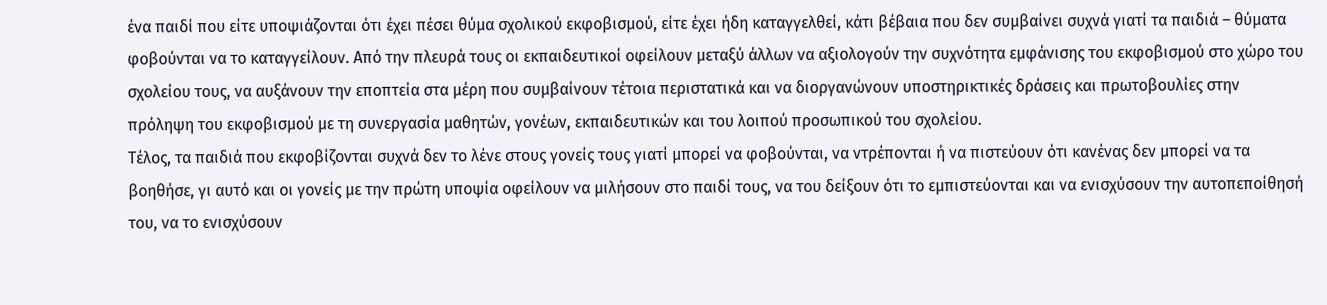ένα παιδί που είτε υποψιάζονται ότι έχει πέσει θύμα σχολικού εκφοβισμού, είτε έχει ήδη καταγγελθεί, κάτι βέβαια που δεν συμβαίνει συχνά γιατί τα παιδιά – θύματα φοβούνται να το καταγγείλουν. Από την πλευρά τους οι εκπαιδευτικοί οφείλουν μεταξύ άλλων να αξιολογούν την συχνότητα εμφάνισης του εκφοβισμού στο χώρο του σχολείου τους, να αυξάνουν την εποπτεία στα μέρη που συμβαίνουν τέτοια περιστατικά και να διοργανώνουν υποστηρικτικές δράσεις και πρωτοβουλίες στην πρόληψη του εκφοβισμού με τη συνεργασία μαθητών, γονέων, εκπαιδευτικών και του λοιπού προσωπικού του σχολείου.
Τέλος, τα παιδιά που εκφοβίζονται συχνά δεν το λένε στους γονείς τους γιατί μπορεί να φοβούνται, να ντρέπονται ή να πιστεύουν ότι κανένας δεν μπορεί να τα βοηθήσε, γι αυτό και οι γονείς με την πρώτη υποψία οφείλουν να μιλήσουν στο παιδί τους, να του δείξουν ότι το εμπιστεύονται και να ενισχύσουν την αυτοπεποίθησή του, να το ενισχύσουν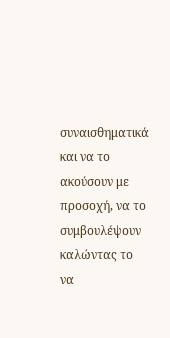συναισθηματικά και να το ακούσουν με προσοχή, να το συμβουλέψουν καλώντας το να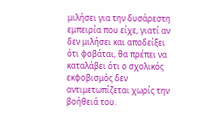μιλήσει για την δυσάρεστη εμπειρία που είχε, γιατί αν δεν μιλήσει και αποδείξει ότι φοβάται, θα πρέπει να καταλάβει ότι ο σχολικός εκφοβισμός δεν αντιμετωπίζεται χωρίς την βοήθειά του.